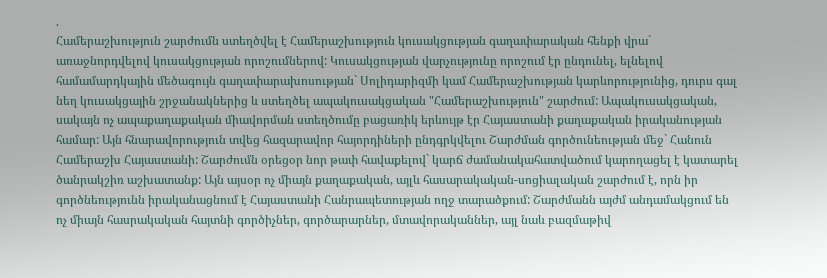.
Համերաշխություն շարժումն ստեղծվել է Համերաշխություն կուսակցության գաղափարական հենքի վրա` առաջնորդվելով կուսակցության որոշումներով: Կուսակցության վարչությունը որոշում էր ընդունել, ելնելով համամարդկային մեծագույն գաղափարախոսության` Սոլիդարիզմի կամ Համերաշխության կարևորությունից, դուրս գալ նեղ կուսակցային շրջանակներից և ստեղծել ապակուսակցական "Համերաշխություն" շարժում: Ապակուսակցական, սակայն ոչ ապաքաղաքական միավորման ստեղծումը բացառիկ երևույթ էր Հայաստանի քաղաքական իրականության համար: Այն հնարավորություն տվեց հազարավոր հայորդիների ընդգրկվելու Շարժման գործունեության մեջ` Հանուն Համերաշխ Հայաստանի: Շարժումն օրեցօր նոր թափ հավաքելով` կարճ ժամանակահատվածում կարողացել է կատարել ծանրակշիռ աշխատանք: Այն այսօր ոչ միայն քաղաքական, այլև հասարակական-սոցիալական շարժում է, որն իր գործնեությունն իրականացնում է Հայաստանի Հանրապետության ողջ տարածքում: Շարժմանն այժմ անդամակցում են ոչ միայն հասրակական հայտնի գործիչներ, գործարարներ, մտավորականներ, այլ նաև բազմաթիվ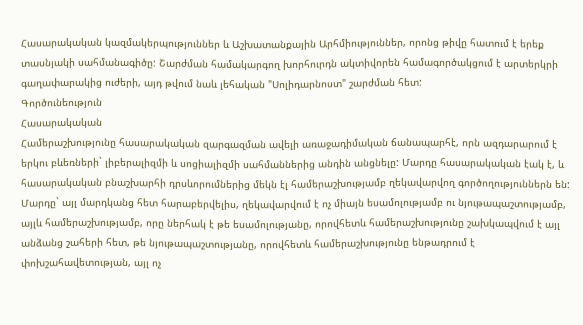Հասարակական կազմակերպություններ և Աշխատանքային Արհմիություններ, որոնց թիվը հատում է երեք տասնյակի սահմանագիծը: Շարժման համակարգող խորհուրդն ակտիվորեն համագործակցում է արտերկրի գաղափարակից ուժերի, այդ թվում նաև լեհական "Սոլիդարնոստ" շարժման հետ:
Գործունեություն
Հասարակական
Համերաշխությունը հասարակական զարգազման ավելի առաջադիմական ճանապարհէ, որն ազդարարում է երկու բևեռների` լիբերալիզմի և սոցիալիզմի սահմաններից անդին անցնելը: Մարդը հասարակական էակ է, և հասարակական բնաշխարհի դրսևորումներից մեկն էլ համերաշխությամբ ղեկավարվող գործողություններն են: Մարդը` այլ մարդկանց հետ հարաբերվելիս, ղեկավարվում է ոչ միայն եսամոլությամբ ու նյութապաշտությամբ, այլև համերաշխությամբ, որը ներհակ է թե եսամոլությանը, որովհետև համերաշխությունը շախկապվում է այլ անձանց շահերի հետ, թե նյութապաշտությանը, որովհետև համերաշխությունը ենթադրում է փոխշահավետության, այլ ոչ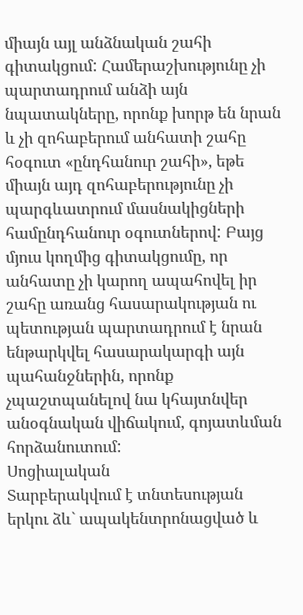միայն այլ անձնական շահի գիտակցում: Համերաշխությունը չի պարտադրում անձի այն նպատակները, որոնք խորթ են նրան և չի զոհաբերում անհատի շահը հօգուտ «ընդհանուր շահի», եթե միայն այդ զոհաբերությունը չի պարգևատրում մասնակիցների համընդհանուր օգուտներով: Բայց մյուս կողմից գիտակցումը, որ անհատը չի կարող ապահովել իր շահը առանց հասարակության ու պետության պարտադրում է նրան ենթարկվել հասարակարգի այն պահանջներին, որոնք չպաշտպանելով նա կհայտնվեր անօգնական վիճակում, գոյատևման հորձանուտում:
Սոցիալական
Տարբերակվում է տնտեսության երկու ձև` ապակենտրոնացված և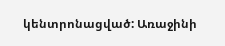կենտրոնացված: Առաջինի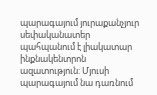պարագայում յուրաքանչյուր սեփականատեր պահպանում է լիակատար ինքնակենտրոն ազատություն: Մյուսի պարագայում նա դառնում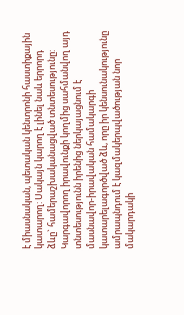է միասնական, պետական կենտրոնի հաստիքային կատարող: Սակայն կարող է լինել նաև երրորդ ձևը` համերաշխականացված տնտեսությունը: Կարգավորող իրավունքի կողմից սահմանվող այդ տնտեսությունն իրենից ներկայացնում է մասնավոր-իրավական համակարգի կատարելագործված ձև, որը իր կենսունակությունը ամրապնդում է կազմակերպվածության նոր մակարդակի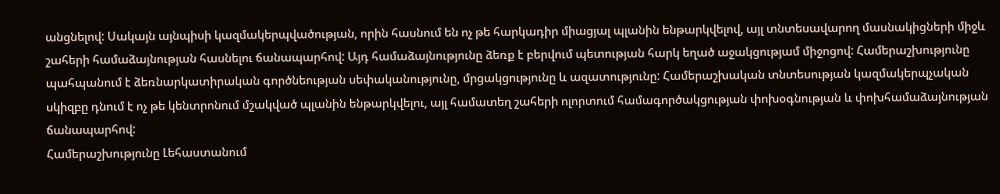անցնելով: Սակայն այնպիսի կազմակերպվածության, որին հասնում են ոչ թե հարկադիր միացյալ պլանին ենթարկվելով, այլ տնտեսավարող մասնակիցների միջև շահերի համաձայնության հասնելու ճանապարհով: Այդ համաձայնությունը ձեռք է բերվում պետության հարկ եղած աջակցությամ միջոցով: Համերաշխությունը պահպանում է ձեռնարկատիրական գործնեության սեփականությունը, մրցակցությունը և ազատությունը: Համերաշխական տնտեսության կազմակերպչական սկիզբը դնում է ոչ թե կենտրոնում մշակված պլանին ենթարկվելու, այլ համատեղ շահերի ոլորտում համագործակցության փոխօգնության և փոխհամաձայնության ճանապարհով:
Համերաշխությունը Լեհաստանում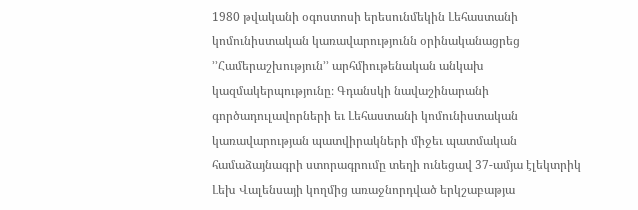1980 թվականի օգոստոսի երեսունմեկին Լեհաստանի կոմունիստական կառավարությունն օրինականացրեց ՚՚Համերաշխություն՚՚ արհմիութենական անկախ կազմակերպությունը։ Գդանսկի նավաշինարանի գործադուլավորների եւ Լեհաստանի կոմունիստական կառավարության պատվիրակների միջեւ պատմական համաձայնագրի ստորագրումը տեղի ունեցավ 37-ամյա էլեկտրիկ Լեխ Վալենսայի կողմից առաջնորդված երկշաբաթյա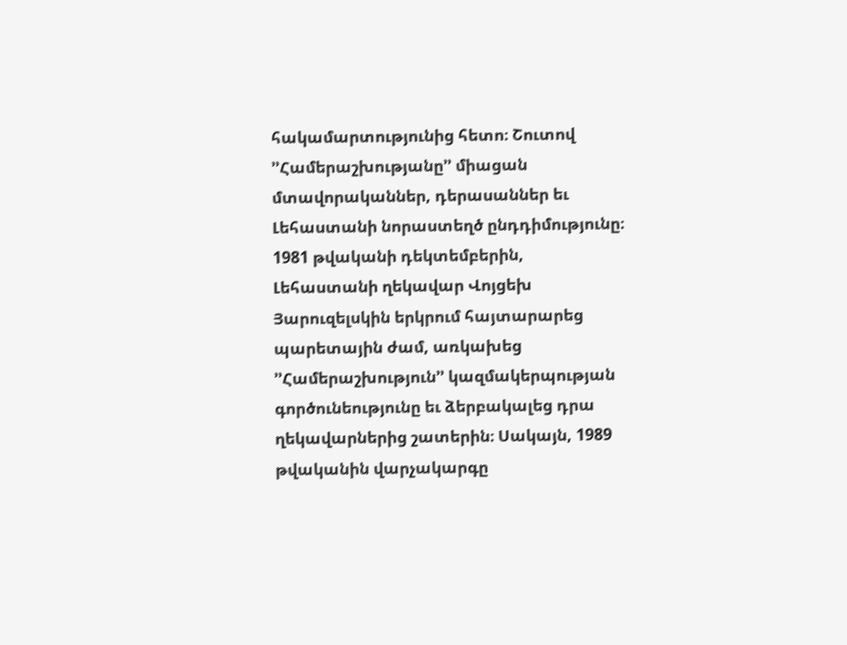հակամարտությունից հետո։ Շուտով ՚՚Համերաշխությանը՚՚ միացան մտավորականներ, դերասաններ եւ Լեհաստանի նորաստեղծ ընդդիմությունը։ 1981 թվականի դեկտեմբերին, Լեհաստանի ղեկավար Վոյցեխ Յարուզելսկին երկրում հայտարարեց պարետային ժամ, առկախեց ՚՚Համերաշխություն՚՚ կազմակերպության գործունեությունը եւ ձերբակալեց դրա ղեկավարներից շատերին։ Սակայն, 1989 թվականին վարչակարգը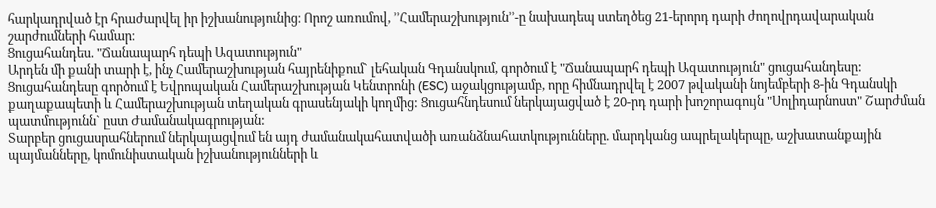հարկադրված էր հրաժարվել իր իշխանությունից։ Որոշ առումով, ՚՚Համերաշխություն՚՚-ը նախադեպ ստեղծեց 21-երորդ դարի ժողովրդավարական շարժումների համար։
Ցուցահանդես. "Ճանապարհ դեպի Ազատություն"
Արդեն մի քանի տարի է, ինչ Համերաշխության հայրենիքում` լեհական Գդանսկում, գործում է "Ճանապարհ դեպի Ազատություն" ցուցահանդեսը: Ցուցահանդեսը գործում է Եվրոպական Համերաշխության Կենտրոնի (ESC) աջակցությամբ, որը հիմնադրվել է 2007 թվականի նոյեմբերի 8-ին Գդանսկի քաղաքապետի և Համերաշխության տեղական գրասենյակի կողմից: Ցուցահնդեսում ներկայացված է 20-րդ դարի խոշորագույն "Սոլիդարնոստ" Շարժման պատմությունն` ըստ Ժամանակագրության:
Տարբեր ցուցասրահներում ներկայացվում են այդ ժամանակահատվածի առանձնահատկությունները. մարդկանց ապրելակերպը, աշխատանքային պայմանները, կոմունիստական իշխանությունների և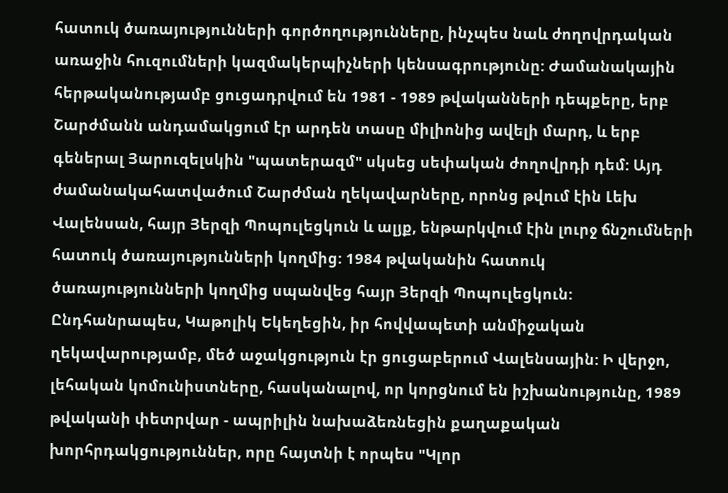հատուկ ծառայությունների գործողությունները, ինչպես նաև ժողովրդական առաջին հուզումների կազմակերպիչների կենսագրությունը: Ժամանակային հերթականությամբ ցուցադրվում են 1981 - 1989 թվականների դեպքերը, երբ Շարժմանն անդամակցում էր արդեն տասը միլիոնից ավելի մարդ, և երբ գեներալ Յարուզելսկին "պատերազմ" սկսեց սեփական ժողովրդի դեմ: Այդ ժամանակահատվածում Շարժման ղեկավարները, որոնց թվում էին Լեխ Վալենսան, հայր Յերզի Պոպուլեցկուն և ալյք, ենթարկվում էին լուրջ ճնշումների հատուկ ծառայությունների կողմից: 1984 թվականին հատուկ ծառայությունների կողմից սպանվեց հայր Յերզի Պոպուլեցկուն: Ընդհանրապես, Կաթոլիկ Եկեղեցին, իր հովվապետի անմիջական ղեկավարությամբ, մեծ աջակցություն էր ցուցաբերում Վալենսային: Ի վերջո, լեհական կոմունիստները, հասկանալով, որ կորցնում են իշխանությունը, 1989 թվականի փետրվար - ապրիլին նախաձեռնեցին քաղաքական խորհրդակցություններ, որը հայտնի է որպես "Կլոր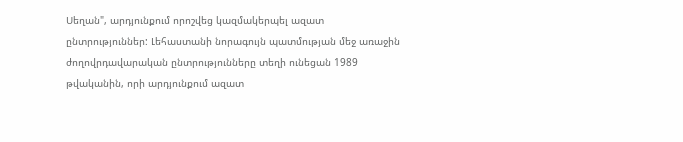Սեղան", արդյունքում որոշվեց կազմակերպել ազատ ընտրություններ: Լեհաստանի նորագույն պատմության մեջ առաջին ժողովրդավարական ընտրությունները տեղի ունեցան 1989 թվականին, որի արդյունքում ազատ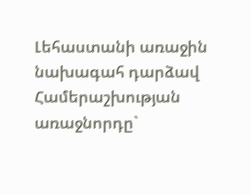Լեհաստանի առաջին նախագահ դարձավ Համերաշխության առաջնորդը`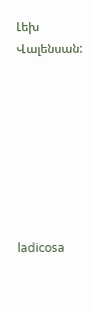Լեխ Վալենսան:








ladicosa